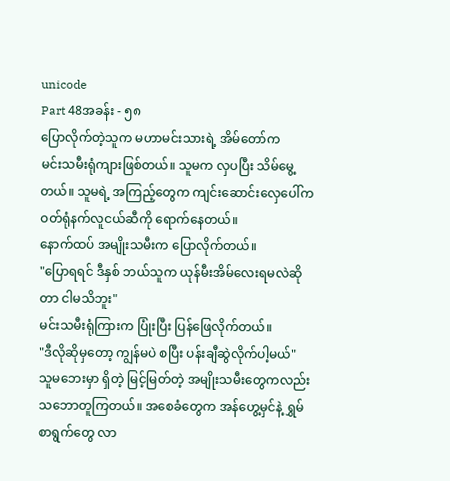unicode
Part 48အခန်း - ၅၈
ပြောလိုက်တဲ့သူက မဟာမင်းသားရဲ့ အိမ်တော်က
မင်းသမီးရုံကျားဖြစ်တယ်။ သူမက လှပပြီး သိမ်မွေ့တယ်။ သူမရဲ့ အကြည့်တွေက ကျင်းဆောင်းလှေပေါ်က ဝတ်ရုံနက်လူငယ်ဆီကို ရောက်နေတယ်။
နောက်ထပ် အမျိုးသမီးက ပြောလိုက်တယ်။
"ပြောရရင် ဒီနှစ် ဘယ်သူက ယုန်မီးအိမ်လေးရမလဲဆိုတာ ငါမသိဘူး"
မင်းသမီးရုံကြားက ပြုံးပြီး ပြန်ဖြေလိုက်တယ်။
"ဒီလိုဆိုမှတော့ ကျွန်မပဲ စပြီး ပန်းချီဆွဲလိုက်ပါ့မယ်"
သူမဘေးမှာ ရှိတဲ့ မြင့်မြတ်တဲ့ အမျိုးသမီးတွေကလည်း သဘောတူကြတယ်။ အစေခံတွေက အန်ဟွေ့မှင်နဲ့ ရွှမ်စာရွက်တွေ လာ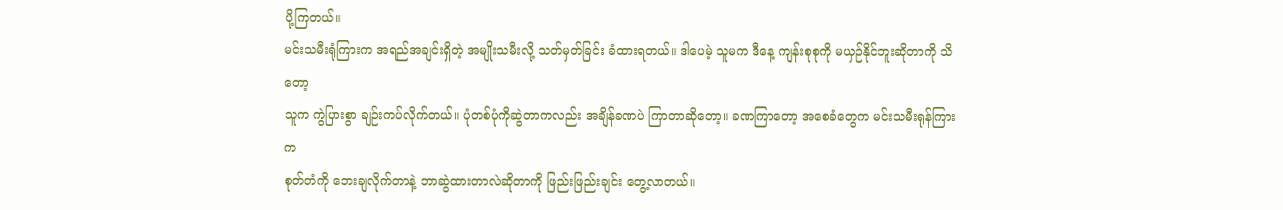ပို့ကြတယ်။
မင်းသမီးရုံကြားက အရည်အချင်းရှိတဲ့ အမျိုးသမီးလို့ သတ်မှတ်ခြင်း ခံထားရတယ်။ ဒါပေမဲ့ သူမက ဒီနေ့ ကျန်းစုစုကို မယှဉ်နိုင်ဘူးဆိုတာကို သိတော့
သူက ကွဲပြားစွာ ချဉ်းကပ်လိုက်တယ်။ ပုံတစ်ပုံကိုဆွဲတာကလည်း အချိန်ခဏပဲ ကြာတာဆိုတော့။ ခဏကြာတော့ အစေခံတွေက မင်းသမီးရုန်ကြားက
စုတ်တံကို ဘေးချလိုက်တာနဲ့ ဘာဆွဲထားတာလဲဆိုတာကို ဖြည်းဖြည်းချင်း တွေ့လာတယ်။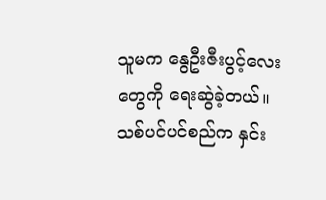သူမက နွေဦးဇီးပွင့်လေးတွေကို ရေးဆွဲခဲ့တယ်။ သစ်ပင်ပင်စည်က နှင်း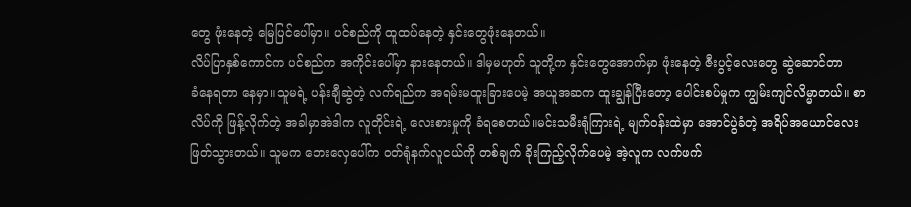တွေ ဖုံးနေတဲ့ မြေပြင်ပေါ်မှာ။ ပင်စည်ကို ထူထပ်နေတဲ့ နှင်းတွေဖုံးနေတယ်။
လိပ်ပြာနှစ်ကောင်က ပင်စည်က အကိုင်းပေါ်မှာ နားနေတယ်။ ဒါမှမဟုတ် သူတို့က နှင်းတွေအောက်မှာ ဖုံးနေတဲ့ ဇီးပွင့်လေးတွေ ဆွဲဆောင်တာ
ခံနေရတာ နေမှာ။သူမရဲ့ ပန်းချီဆွဲတဲ့ လက်ရည်က အရမ်းမထူးခြားပေမဲ့ အယူအဆက ထူးချွန်ပြီးတော့ ပေါင်းစပ်မှုက ကျွမ်းကျင်လိမ္မာတယ်။ စာလိပ်ကို ဖြန့်လိုက်တဲ့ အခါမှာအဲဒါက လူတိုင်းရဲ့ လေးစားမှုကို ခံရစေတယ်။မင်းသမီးရုံကြားရဲ့ မျက်ဝန်းထဲမှာ အောင်ပွဲခံတဲ့ အရိပ်အယောင်လေး ဖြတ်သွားတယ်။ သူမက ဘေးလှေပေါ်က ဝတ်ရုံနက်လူငယ်ကို တစ်ချက် ခိုးကြည့်လိုက်ပေမဲ့ အဲ့လူက လက်ဖက်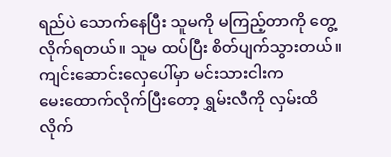ရည်ပဲ သောက်နေပြီး သူမကို မကြည့်တာကို တွေ့လိုက်ရတယ်။ သူမ ထပ်ပြီး စိတ်ပျက်သွားတယ်။ကျင်းဆောင်းလှေပေါ်မှာ မင်းသားငါးက
မေးထောက်လိုက်ပြီးတော့ ရွှမ်းလီကို လှမ်းထိလိုက်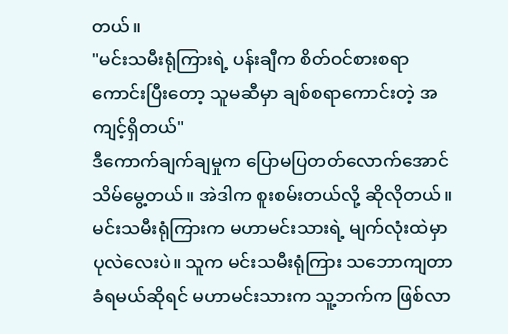တယ်။
"မင်းသမီးရုံကြားရဲ့ ပန်းချီက စိတ်ဝင်စားစရာကောင်းပြီးတော့ သူမဆီမှာ ချစ်စရာကောင်းတဲ့ အကျင့်ရှိတယ်"
ဒီကောက်ချက်ချမှုက ပြောမပြတတ်လောက်အောင် သိမ်မွေ့တယ်။ အဲဒါက စူးစမ်းတယ်လို့ ဆိုလိုတယ်။ မင်းသမီးရုံကြားက မဟာမင်းသားရဲ့ မျက်လုံးထဲမှာ ပုလဲလေးပဲ။ သူက မင်းသမီးရုံကြား သဘောကျတာ
ခံရမယ်ဆိုရင် မဟာမင်းသားက သူ့ဘက်က ဖြစ်လာ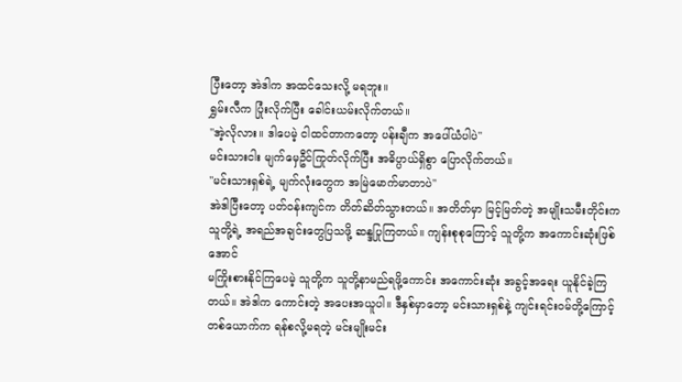ပြီးတော့ အဲဒါက အထင်သေးလို့ မရဘူး။
ရွှမ်းလီက ပြုံးလိုက်ပြီး ခေါင်းယမ်းလိုက်တယ်။
"အဲ့လိုလား။ ဒါပေမဲ့ ငါထင်တာကတော့ ပန်းချီက အပေါ်ယံပါပဲ"
မင်းသားငါး မျက်မှေဦင်ကြုတ်လိုက်ပြီး အဓိပ္ပာယ်ရှိစွာ ပြောလိုက်တယ်။
"မင်းသားရှစ်ရဲ့ မျက်လုံးတွေက အမြဲမောက်မာတာပဲ"
အဲဒါပြီးတော့ ပတ်ဝန်းကျင်က တိတ်ဆိတ်သွားတယ်။ အတိတ်မှာ မြင့်မြတ်တဲ့ အမျိုးသမီးတိုင်းက သူတို့ရဲ့ အရည်အချင်းတွေပြသဖို့ ဆန္ဒပြုကြတယ်။ ကျန်းစုစုကြောင့် သူတို့က အကောင်းဆုံးဖြစ်အောင်
မကြိုးစားနိုင်ကြပေမဲ့ သူတို့က သူတို့နာမည်ရဖို့ကောင်း အကောင်းဆုံး အခွင့်အရေး ယူနိုင်ခဲ့ကြတယ်။ အဲဒါက ကောင်းတဲ့ အပေးအယူပါ။ ဒီနှစ်မှာတော့ မင်းသားရှစ်နဲ့ ကျင်းရင်းဝမ်တို့ကြောင့် တစ်ယောက်က ရန်စလို့မရတဲ့ မင်းမျိုးမင်း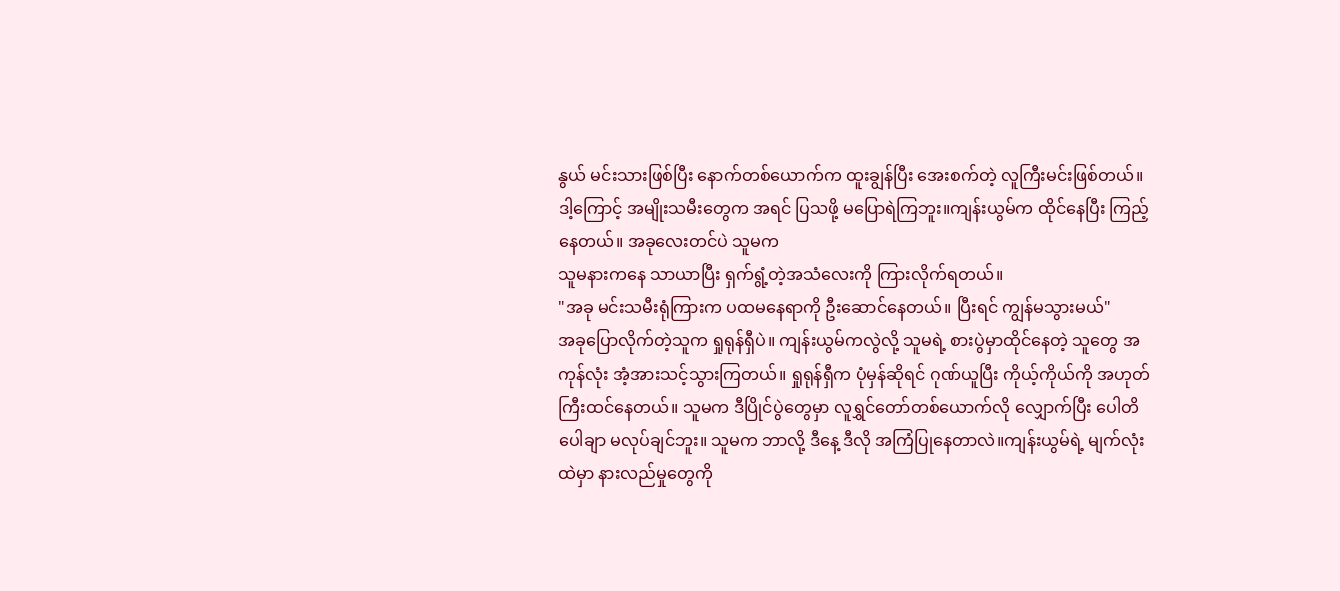နွယ် မင်းသားဖြစ်ပြီး နောက်တစ်ယောက်က ထူးချွန်ပြီး အေးစက်တဲ့ လူကြီးမင်းဖြစ်တယ်။ ဒါ့ကြောင့် အမျိုးသမီးတွေက အရင် ပြသဖို့ မပြောရဲကြဘူး။ကျန်းယွမ်က ထိုင်နေပြီး ကြည့်နေတယ်။ အခုလေးတင်ပဲ သူမက
သူမနားကနေ သာယာပြီး ရှက်ရွံ့တဲ့အသံလေးကို ကြားလိုက်ရတယ်။
"အခု မင်းသမီးရုံကြားက ပထမနေရာကို ဦးဆောင်နေတယ်။ ပြီးရင် ကျွန်မသွားမယ်"
အခုပြောလိုက်တဲ့သူက ရှုရုန်ရှီပဲ။ ကျန်းယွမ်ကလွဲလို့ သူမရဲ့ စားပွဲမှာထိုင်နေတဲ့ သူတွေ အကုန်လုံး အံ့အားသင့်သွားကြတယ်။ ရှုရုန်ရှီက ပုံမှန်ဆိုရင် ဂုဏ်ယူပြီး ကိုယ့်ကိုယ်ကို အဟုတ်ကြီးထင်နေတယ်။ သူမက ဒီပြိုင်ပွဲတွေမှာ လူရွှင်တော်တစ်ယောက်လို လျှောက်ပြီး ပေါတိပေါချာ မလုပ်ချင်ဘူး။ သူမက ဘာလို့ ဒီနေ့ ဒီလို အကြံပြုနေတာလဲ။ကျန်းယွမ်ရဲ့ မျက်လုံးထဲမှာ နားလည်မှုတွေကို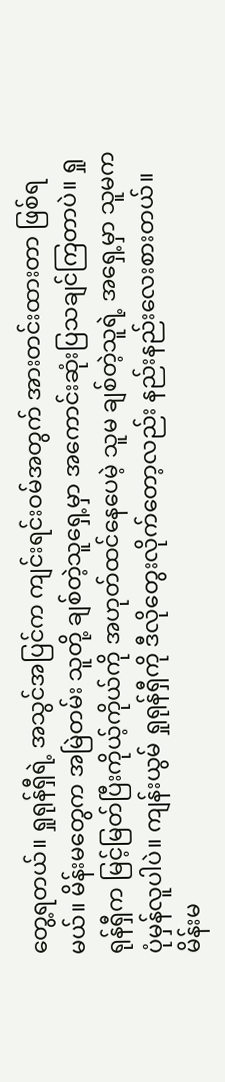တွေ့ရတယ်။ ရှုရုန်ရှီရဲ့ အသွင်အပြင်က ကျင်းရင်းဝမ်အတွက် အားတင်းထားတာ ဖြစ်ရမယ်။ မိန်းမတွေက အမြဲတမ်း သူတို့ ချစ်တဲ့သူရှေ့မှာ အကောင်းဆုံးပြသချင်ကြတာပဲ။ ရှုရုန်ရှီက မြင့်မြတ်ပြီးကိုယ့်ကိုယ်ကို အဟုတ်ထင်နေပေမဲ့ သူမ ချစ်တဲ့သူရဲ့ အရှေ့မှာ သူမက ပုံမှန်လူပါပဲ။ ကျန်းယွမ် ရှုရုန်ရှီကို ဒီလိုတွေးလိုက်တော့လည်း နည်းနည်းလေးစားတယ်။ မိန်းမ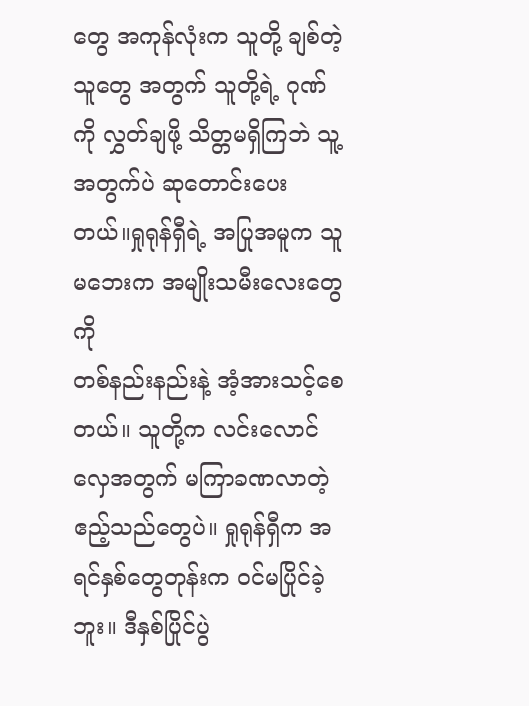တွေ အကုန်လုံးက သူတို့ ချစ်တဲ့သူတွေ အတွက် သူတို့ရဲ့ ဂုဏ်ကို လွှတ်ချဖို့ သိတ္တမရှိကြဘဲ သူ့အတွက်ပဲ ဆုတောင်းပေးတယ်။ရှုရုန်ရှီရဲ့ အပြုအမူက သူမဘေးက အမျိုးသမီးလေးတွေကို
တစ်နည်းနည်းနဲ့ အံ့အားသင့်စေတယ်။ သူတို့က လင်းလောင်လှေအတွက် မကြာခဏလာတဲ့ ဧည့်သည်တွေပဲ။ ရှုရုန်ရှီက အရင်နှစ်တွေတုန်းက ဝင်မပြိုင်ခဲ့ဘူး။ ဒီနှစ်ပြိုင်ပွဲ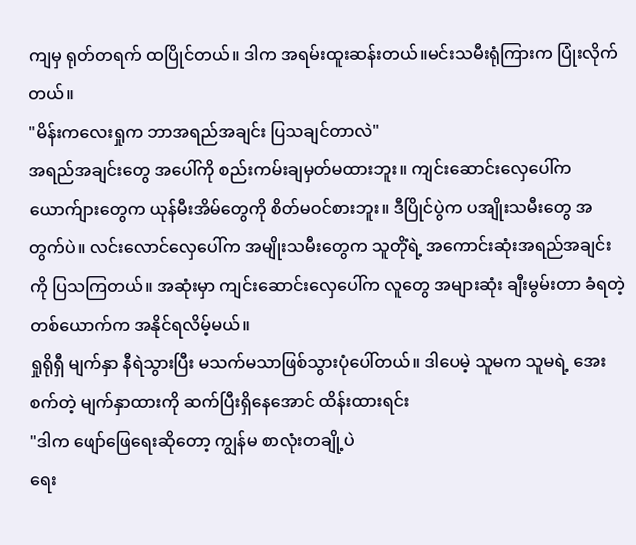ကျမှ ရုတ်တရက် ထပြိုင်တယ်။ ဒါက အရမ်းထူးဆန်းတယ်။မင်းသမီးရုံကြားက ပြုံးလိုက်တယ်။
"မိန်းကလေးရှုက ဘာအရည်အချင်း ပြသချင်တာလဲ"
အရည်အချင်းတွေ အပေါ်ကို စည်းကမ်းချမှတ်မထားဘူး။ ကျင်းဆောင်းလှေပေါ်က ယောက်ျားတွေက ယုန်မီးအိမ်တွေကို စိတ်မဝင်စားဘူး။ ဒီပြိုင်ပွဲက ပအျိုးသမီးတွေ အတွက်ပဲ။ လင်းလောင်လှေပေါ်က အမျိုးသမီးတွေက သူတိုံရဲ့ အကောင်းဆုံးအရည်အချင်းကို ပြသကြတယ်။ အဆုံးမှာ ကျင်းဆောင်းလှေပေါ်က လူတွေ အများဆုံး ချီးမွမ်းတာ ခံရတဲ့တစ်ယောက်က အနိုင်ရလိမ့်မယ်။
ရှုရိုရှီ မျက်နှာ နီရဲသွားပြီး မသက်မသာဖြစ်သွားပုံပေါ်တယ်။ ဒါပေမဲ့ သူမက သူမရဲ့ အေးစက်တဲ့ မျက်နှာထားကို ဆက်ပြီးရှိနေအောင် ထိန်းထားရင်း
"ဒါက ဖျော်ဖြေရေးဆိုတော့ ကျွန်မ စာလုံးတချို့ပဲ
ရေး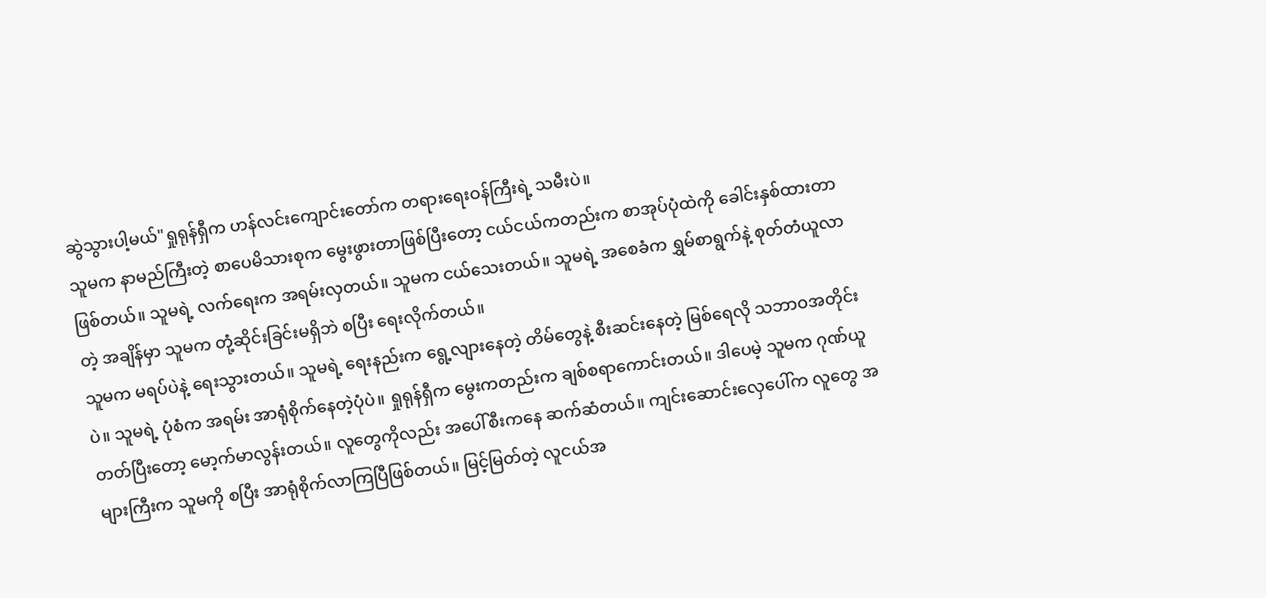ဆွဲသွားပါ့မယ်"ရှုရုန်ရှီက ဟန်လင်းကျောင်းတော်က တရားရေးဝန်ကြီးရဲ့ သမီးပဲ။
သူမက နာမည်ကြီးတဲ့ စာပေမိသားစုက မွေးဖွားတာဖြစ်ပြီးတော့ ငယ်ငယ်ကတည်းက စာအုပ်ပုံထဲကို ခေါင်းနှစ်ထားတာဖြစ်တယ်။ သူမရဲ့ လက်ရေးက အရမ်းလှတယ်။ သူမက ငယ်သေးတယ်။ သူမရဲ့ အစေခံက ရွှမ်စာရွက်နဲ့ စုတ်တံယူလာတဲ့ အချိန်မှာ သူမက တုံ့ဆိုင်းခြင်းမရှိဘဲ စပြီး ရေးလိုက်တယ်။
သူမက မရပ်ပဲနဲ့ ရေးသွားတယ်။ သူမရဲ့ ရေးနည်းက ရွေ့လျားနေတဲ့ တိမ်တွေနဲ့ စီးဆင်းနေတဲ့ မြစ်ရေလို သဘာဝအတိုင်းပဲ။ သူမရဲ့ ပုံစံက အရမ်း အာရုံစိုက်နေတဲ့ပုံပဲ။ ရှုရုန်ရှီက မွေးကတည်းက ချစ်စရာကောင်းတယ်။ ဒါပေမဲ့ သူမက ဂုဏ်ယူတတ်ပြီးတော့ မော့က်မာလွန်းတယ်။ လူတွေကိုလည်း အပေါ်စီးကနေ ဆက်ဆံတယ်။ ကျင်းဆောင်းလှေပေါ်က လူတွေ အများကြီးက သူမကို စပြီး အာရုံစိုက်လာကြပြီဖြစ်တယ်။ မြင့်မြတ်တဲ့ လူငယ်အ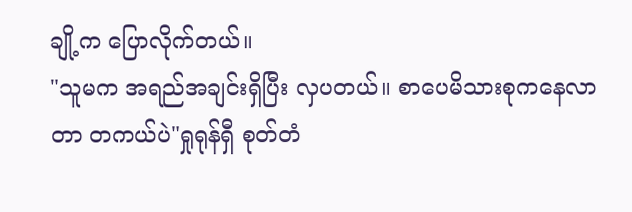ချို့က ပြောလိုက်တယ်။
"သူမက အရည်အချင်းရှိပြီး လှပတယ်။ စာပေမိသားစုကနေလာတာ တကယ်ပဲ"ရှုရုန်ရှီ စုတ်တံ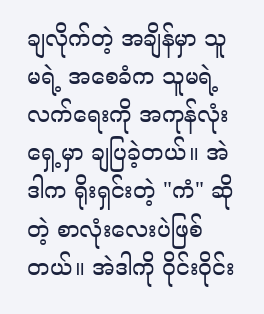ချလိုက်တဲ့ အချိန်မှာ သူမရဲ့ အစေခံက သူမရဲ့ လက်ရေးကို အကုန်လုံးရှေ့မှာ ချပြခဲ့တယ်။ အဲဒါက ရိုးရှင်းတဲ့ "ကံ" ဆိုတဲ့ စာလုံးလေးပဲဖြစ်တယ်။ အဲဒါကို ဝိုင်းဝိုင်း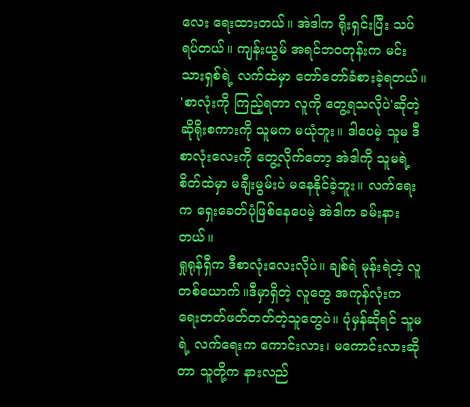လေး ရေးထားတယ်။ အဲဒါက ရိုးရှင်းပြီး သပ်ရပ်တယ်။ ကျန်းယွမ် အရင်ဘဝတုန်းက မင်းသားရှစ်ရဲ့ လက်ထဲမှာ တော်တော်ခံစားခဲ့ရတယ်။ 'စာလုံးကို ကြည့်ရတာ လူကို တွေ့ရသလိုပဲ'ဆိုတဲ့ ဆိုရိုးစကားကို သူမက မယုံဘူး။ ဒါပေမဲ့ သူမ ဒီစာလုံးလေးကို တွေ့လိုက်တော့ အဲဒါကို သူမရဲ့ စိတ်ထဲမှာ မချီးမွမ်းပဲ မနေနိုင်ခဲ့ဘူး။ လက်ရေးက ရှေးခေတ်ပုံဖြစ်နေပေမဲ့ အဲဒါက ခမ်းနားတယ်။
ရှုရုန်ရှီက ဒီစာလုံးလေးလိုပဲ။ ချစ်ရဲ မုန်းရဲတဲ့ လူတစ်ယောက်။ဒီမှာရှိတဲ့ လူတွေ အကုန်လုံးက ရေးတတ်ဖတ်တတ်တဲ့သူတွေပဲ။ ပုံမှန်ဆိုရင် သူမရဲ့ လက်ရေးက ကောင်းလား၊ မကောင်းလားဆိုတာ သူတို့က နားလည်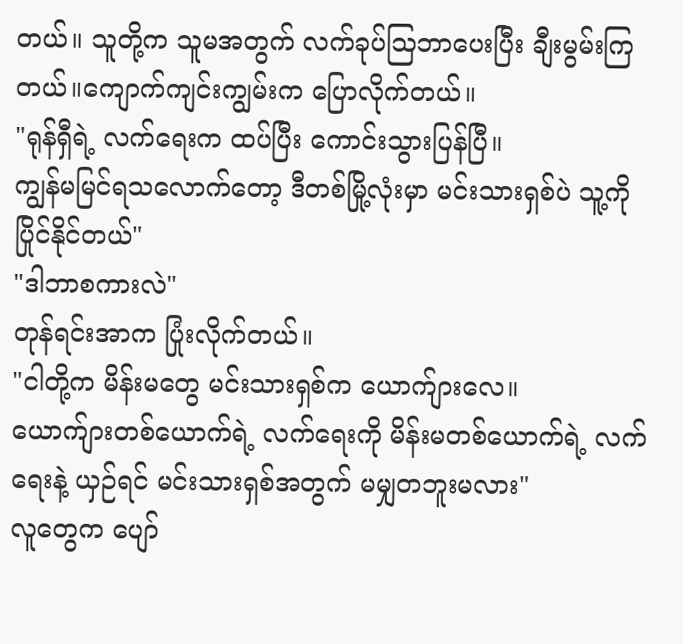တယ်။ သူတို့က သူမအတွက် လက်ခုပ်ဩဘာပေးပြီး ချီးမွမ်းကြတယ်။ကျောက်ကျင်းကျွမ်းက ပြောလိုက်တယ်။
"ရုန်ရှီရဲ့ လက်ရေးက ထပ်ပြီး ကောင်းသွားပြန်ပြီ။
ကျွန်မမြင်ရသလောက်တော့ ဒီတစ်မြို့လုံးမှာ မင်းသားရှစ်ပဲ သူ့ကို ပြိုင်နိုင်တယ်"
"ဒါဘာစကားလဲ"
တုန်ရင်းအာက ပြုံးလိုက်တယ်။
"ငါတို့က မိန်းမတွေ မင်းသားရှစ်က ယောက်ျားလေ။
ယောက်ျားတစ်ယောက်ရဲ့ လက်ရေးကို မိန်းမတစ်ယောက်ရဲ့ လက်ရေးနဲ့ ယှဉ်ရင် မင်းသားရှစ်အတွက် မမျှတဘူးမလား"
လူတွေက ပျော်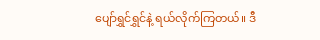ပျော်ရွှင်ရွှင်နဲ့ ရယ်လိုက်ကြတယ်။ ဒီ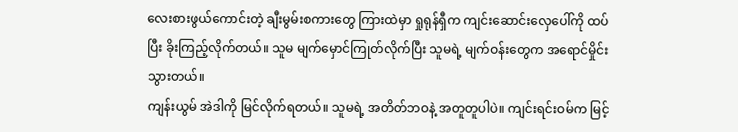လေးစားဖွယ်ကောင်းတဲ့ ချီးမွမ်းစကားတွေ ကြားထဲမှာ ရှုရုန်ရှီက ကျင်းဆောင်းလှေပေါ်ကို ထပ်ပြီး ခိုးကြည့်လိုက်တယ်။ သူမ မျက်မှောင်ကြုတ်လိုက်ပြီး သူမရဲ့ မျက်ဝန်းတွေက အရောင်မှိုင်းသွားတယ်။
ကျန်းယွမ် အဲဒါကို မြင်လိုက်ရတယ်။ သူမရဲ့ အတိတ်ဘဝနဲ့ အတူတူပါပဲ။ ကျင်းရင်းဝမ်က မြင့်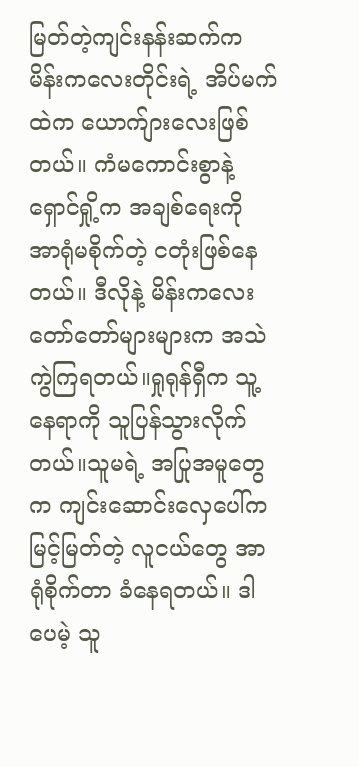မြတ်တဲ့ကျင်းနန်းဆက်က မိန်းကလေးတိုင်းရဲ့ အိပ်မက်ထဲက ယောက်ျားလေးဖြစ်တယ်။ ကံမကောင်းစွာနဲ့ ရှောင်ရှို့က အချစ်ရေးကို အာရုံမစိုက်တဲ့ ငတုံးဖြစ်နေတယ်။ ဒီလိုနဲ့ မိန်းကလေး တော်တော်များများက အသဲကွဲကြရတယ်။ရှုရုန်ရှီက သူ့နေရာကို သူပြန်သွားလိုက်တယ်။သူမရဲ့ အပြုအမူတွေက ကျင်းဆောင်းလှေပေါ်က မြင့်မြတ်တဲ့ လူငယ်တွေ အာရုံစိုက်တာ ခံနေရတယ်။ ဒါပေမဲ့ သူ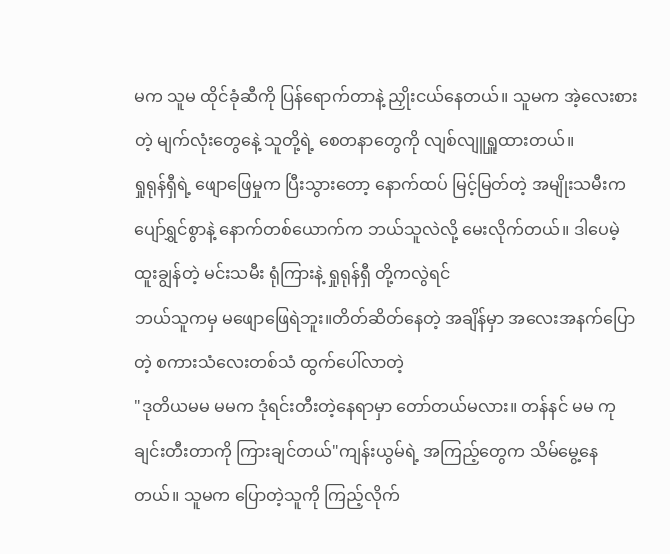မက သူမ ထိုင်ခုံဆီကို ပြန်ရောက်တာနဲ့ ညှိုးငယ်နေတယ်။ သူမက အဲ့လေးစားတဲ့ မျက်လုံးတွေနေဲ့ သူတို့ရဲ့ စေတနာတွေကို လျစ်လျူရှူထားတယ်။
ရှုရုန်ရှီရဲ့ ဖျောဖြေမှုက ပြီးသွားတော့ နောက်ထပ် မြင့်မြတ်တဲ့ အမျိုးသမီးက ပျော်ရွှင်စွာနဲ့ နောက်တစ်ယောက်က ဘယ်သူလဲလို့ မေးလိုက်တယ်။ ဒါပေမဲ့ ထူးချွန်တဲ့ မင်းသမီး ရုံကြားနဲ့ ရှုရုန်ရှီ တို့ကလွဲရင်
ဘယ်သူကမှ မဖျောဖြေရဲဘူး။တိတ်ဆိတ်နေတဲ့ အချိန်မှာ အလေးအနက်ပြောတဲ့ စကားသံလေးတစ်သံ ထွက်ပေါ်လာတဲ့
"ဒုတိယမမ မမက ဒုံရင်းတီးတဲ့နေရာမှာ တော်တယ်မလား။ တန်နင် မမ ကုချင်းတီးတာကို ကြားချင်တယ်"ကျန်းယွမ်ရဲ့ အကြည့်တွေက သိမ်မွေ့နေတယ်။ သူမက ပြောတဲ့သူကို ကြည့်လိုက်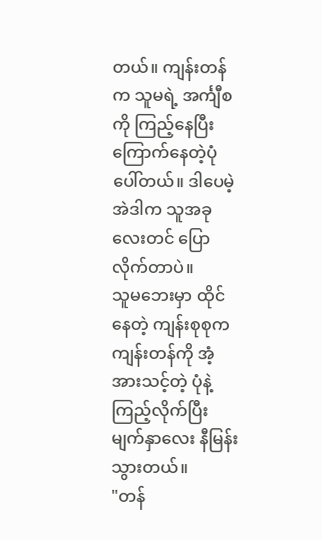တယ်။ ကျန်းတန်က သူမရဲ့ အင်္ကျီစကို ကြည့်နေပြီး ကြောက်နေတဲ့ပုံပေါ်တယ်။ ဒါပေမဲ့ အဲဒါက သူအခုလေးတင် ပြောလိုက်တာပဲ။
သူမဘေးမှာ ထိုင်နေတဲ့ ကျန်းစုစုက ကျန်းတန်ကို အံ့အားသင့်တဲ့ ပုံနဲ့ ကြည့်လိုက်ပြီး မျက်နှာလေး နီမြန်းသွားတယ်။
"တန်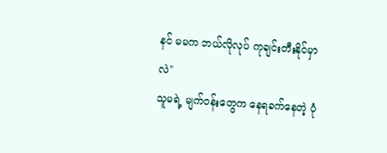နင် မမက ဘယ်လိုလုပ် ကုချင်းတီးနိုင်မှာလဲ"
သူမရဲ့ မျက်ဝန်းတွေက နေရခက်နေတဲ့ ပုံ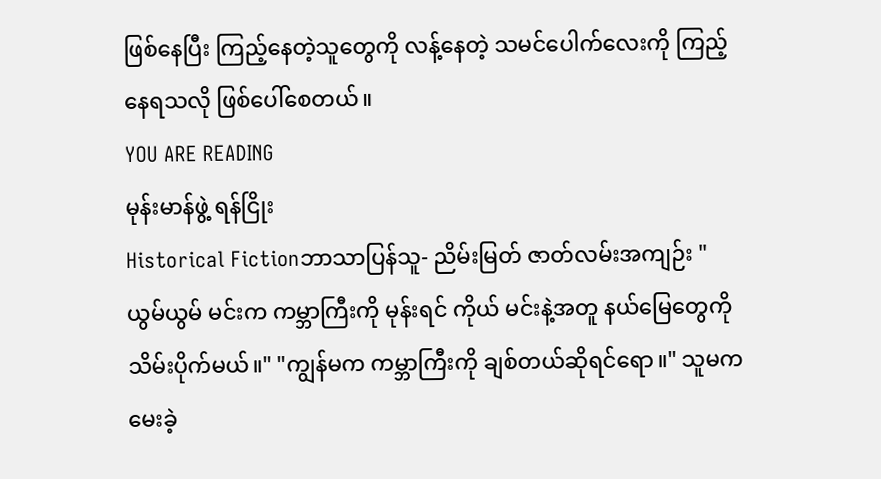ဖြစ်နေပြီး ကြည့်နေတဲ့သူတွေကို လန့်နေတဲ့ သမင်ပေါက်လေးကို ကြည့်နေရသလို ဖြစ်ပေါ်စေတယ်။
YOU ARE READING
မုန်းမာန်ဖွဲ့ ရန်ငြိုး
Historical Fictionဘာသာပြန်သူ- ညိမ်းမြတ် ဇာတ်လမ်းအကျဉ်း "ယွမ်ယွမ် မင်းက ကမ္ဘာကြီးကို မုန်းရင် ကိုယ် မင်းနဲ့အတူ နယ်မြေတွေကို သိမ်းပိုက်မယ်။" "ကျွန်မက ကမ္ဘာကြီးကို ချစ်တယ်ဆိုရင်ရော။" သူမက မေးခဲ့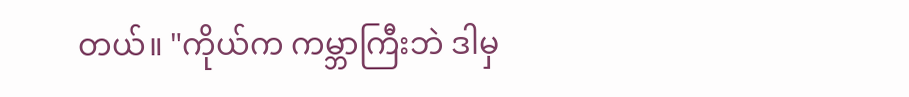တယ်။ "ကိုယ်က ကမ္ဘာကြီးဘဲ ဒါမှ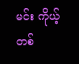မင်း ကိုယ့်တစ်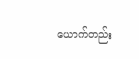ယောက်တည်း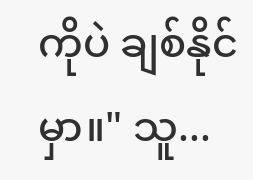ကိုပဲ ချစ်နိုင်မှာ။" သူ...